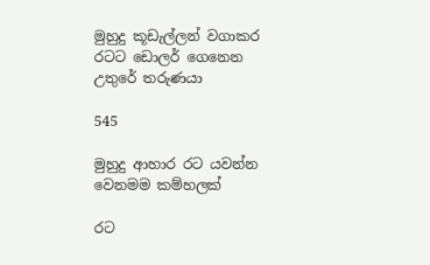මුහුදු කූඩැල්ලන් වගාකර රටට ඩොලර් ගෙනෙන උතුරේ තරුණයා

545

මුහුදු ආහාර රට යවන්න වෙනමම කම්හලක්

රට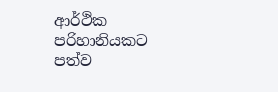ආර්ථික පරිහානියකට පත්ව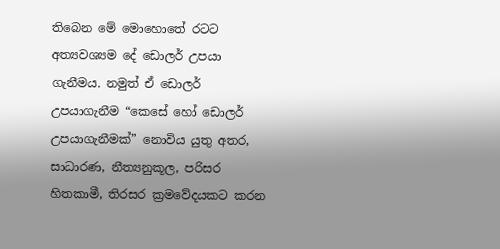තිබෙන මේ මොහොතේ රටට අත්‍යවශ්‍යම දේ ඩොලර් උපයා ගැනීමය. නමුත් ඒ ඩොලර් උපයාගැනීම “කෙසේ හෝ ඩොලර් උපයාගැනීමක්” නොවිය යුතු අතර, සාධාරණ, නීත්‍යනුකූල, පරිසර හිතකාමී, තිරසර ක්‍රමවේදයකට කරන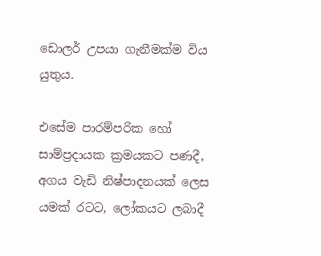ඩොලර් උපයා ගැනීමක්ම විය යුතුය.

එසේම පාරම්පරික හෝ සාම්ප්‍රදායක ක්‍රමයකට පණදී, අගය වැඩි නිෂ්පාදනයක් ලෙස යමක් රටට, ලෝකයට ලබාදී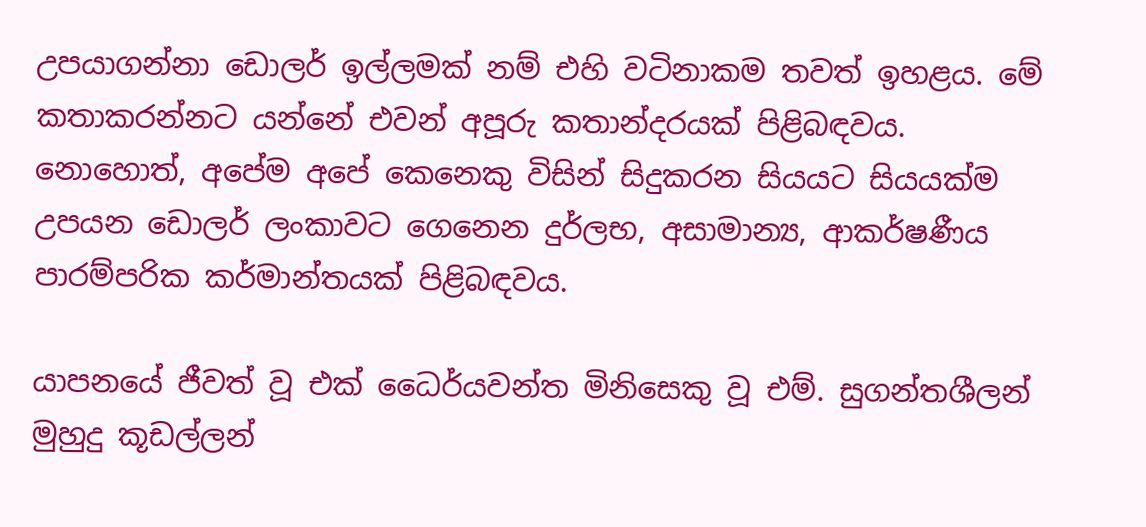උපයාගන්නා ඩොලර් ඉල්ලමක් නම් එහි වටිනාකම තවත් ඉහළය. මේ කතාකරන්නට යන්නේ එවන් අපූරු කතාන්දරයක් පිළිබඳවය. නොහොත්, අපේම අපේ කෙනෙකු විසින් සිදුකරන සියයට සියයක්ම උපයන ඩොලර් ලංකාවට ගෙනෙන දුර්ලභ, අසාමාන්‍ය, ආකර්ෂණීය පාරම්පරික කර්මාන්තයක් පිළිබඳවය.

යාපනයේ ජීවත් වූ එක් ධෛර්යවන්ත මිනිසෙකු වූ එම්. සුගන්තශීලන් මුහුදු කූඩල්ලන්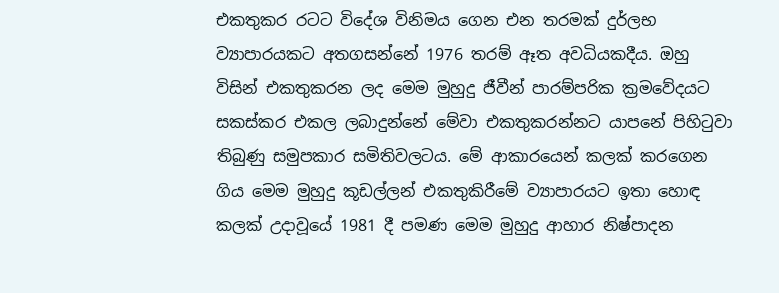එකතුකර රටට විදේශ විනිමය ගෙන එන තරමක් දුර්ලභ ව්‍යාපාරයකට අතගසන්නේ 1976 තරම් ඈත අවධියකදීය. ඔහු විසින් එකතුකරන ලද මෙම මුහුදු ජීවීන් පාරම්පරික ක්‍රමවේදයට සකස්කර එකල ලබාදුන්නේ මේවා එකතුකරන්නට යාපනේ පිහිටුවා තිබුණු සමුපකාර සමිතිවලටය. මේ ආකාරයෙන් කලක් කරගෙන ගිය මෙම මුහුදු කූඩල්ලන් එකතුකිරීමේ ව්‍යාපාරයට ඉතා හොඳ කලක් උදාවූයේ 1981 දී පමණ මෙම මුහුදු ආහාර නිෂ්පාදන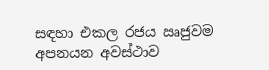සඳහා එකල රජය ඍජුවම අපනයන අවස්ථාව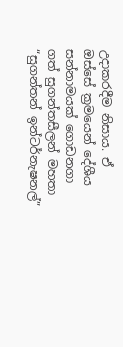උදාකරදීම නිසාය. ඒ ඔස්සේ ක්‍රමයෙන් දේශීය සන්නාමයක් ගොඩනගා ගත් සුගන්තසීලන් මහතා “සුගන්තන් ඉන්ටර්නැෂනල්”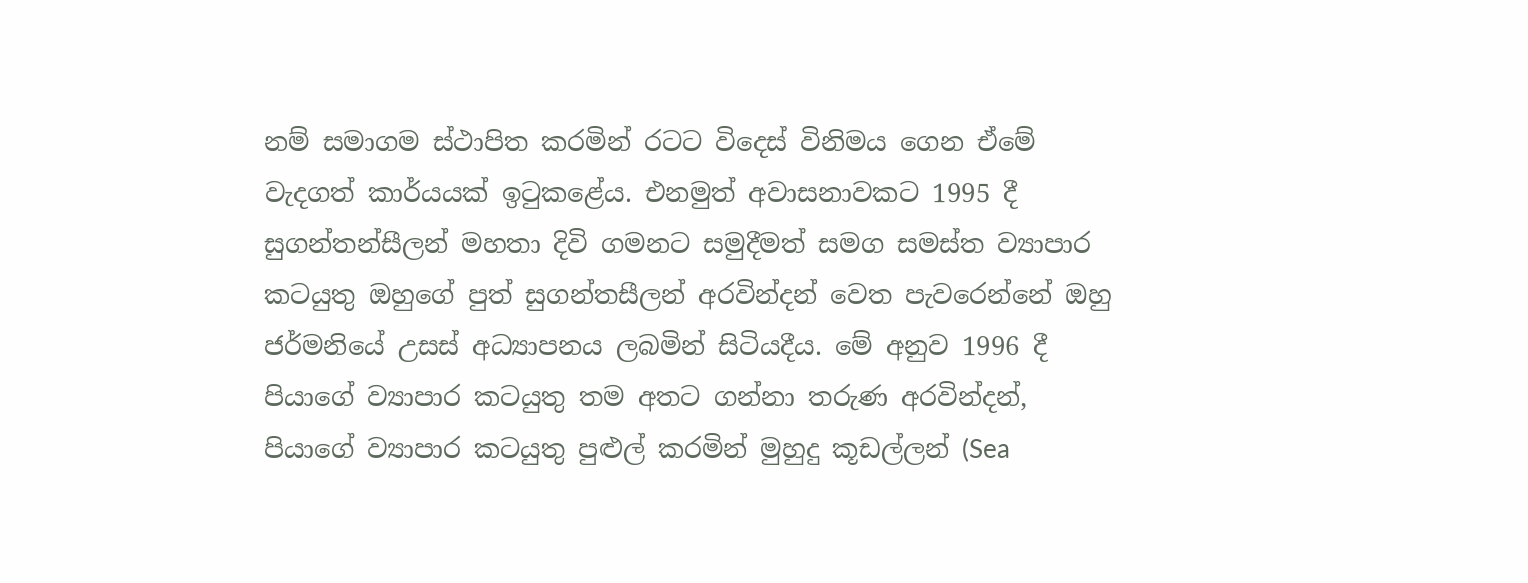නම් සමාගම ස්ථාපිත කරමින් රටට විදෙස් විනිමය ගෙන ඒමේ වැදගත් කාර්යයක් ඉටුකළේය. එනමුත් අවාසනාවකට 1995 දී සුගන්තන්සීලන් මහතා දිවි ගමනට සමුදීමත් සමග සමස්ත ව්‍යාපාර කටයුතු ඔහුගේ පුත් සුගන්තසීලන් අරවින්දන් වෙත පැවරෙන්නේ ඔහු ජර්මනියේ උසස් අධ්‍යාපනය ලබමින් සිටියදීය. මේ අනුව 1996 දී පියාගේ ව්‍යාපාර කටයුතු තම අතට ගන්නා තරුණ අරවින්දන්, පියාගේ ව්‍යාපාර කටයුතු පුළුල් කරමින් මුහුදු කූඩල්ලන් (Sea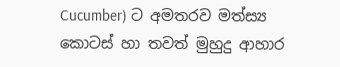Cucumber) ට අමතරව මත්ස්‍ය කොටස් හා තවත් මුහුදු ආහාර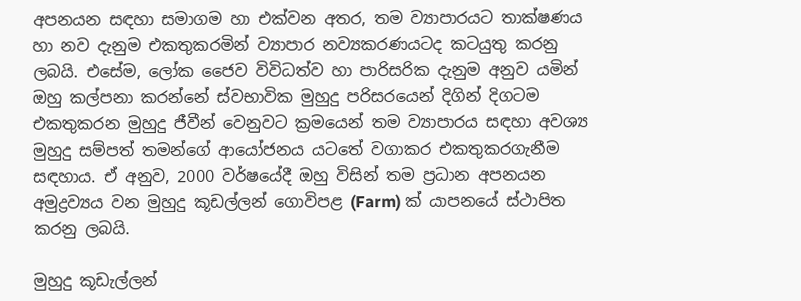අපනයන සඳහා සමාගම හා එක්වන අතර, තම ව්‍යාපාරයට තාක්ෂණය හා නව දැනුම එකතුකරමින් ව්‍යාපාර නව්‍යකරණයටද කටයුතු කරනු ලබයි. එසේම, ලෝක ජෛව විවිධත්ව හා පාරිසරික දැනුම අනුව යමින් ඔහු කල්පනා කරන්නේ ස්වභාවික මුහුදු පරිසරයෙන් දිගින් දිගටම එකතුකරන මුහුදු ජීවීන් වෙනුවට ක්‍රමයෙන් තම ව්‍යාපාරය සඳහා අවශ්‍ය මුහුදු සම්පත් තමන්ගේ ආයෝජනය යටතේ වගාකර එකතුකරගැනීම සඳහාය. ඒ අනුව, 2000 වර්ෂයේදී ඔහු විසින් තම ප්‍රධාන අපනයන අමුද්‍රව්‍යය වන මුහුදු කූඩල්ලන් ගොවිපළ (Farm) ක් යාපනයේ ස්ථාපිත කරනු ලබයි.

මුහුදු කූඩැල්ලන්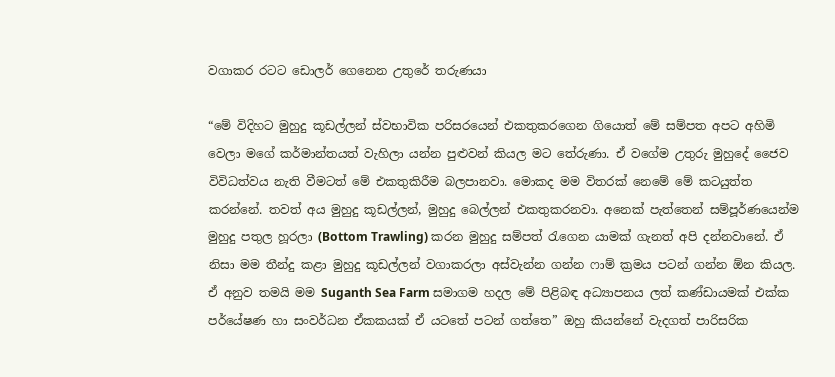වගාකර රටට ඩොලර් ගෙනෙන උතුරේ තරුණයා

“මේ විදිහට මුහුදු කූඩල්ලන් ස්වභාවික පරිසරයෙන් එකතුකරගෙන ගියොත් මේ සම්පත අපට අහිමි වෙලා මගේ කර්මාන්තයත් වැහිලා යන්න පුළුවන් කියල මට තේරුණා. ඒ වගේම උතුරු මුහුදේ ජෛව විවිධත්වය නැති වීමටත් මේ එකතුකිරීම බලපානවා. මොකද මම විතරක් නෙමේ මේ කටයුත්ත කරන්නේ. තවත් අය මුහුදු කූඩල්ලන්, මුහුදු බෙල්ලන් එකතුකරනවා. අනෙක් පැත්තෙන් සම්පූර්ණයෙන්ම මුහුදු පතුල හූරලා (Bottom Trawling) කරන මුහුදු සම්පත් රැගෙන යාමක් ගැනත් අපි දන්නවානේ. ඒ නිසා මම තීන්දු කළා මුහුදු කූඩල්ලන් වගාකරලා අස්වැන්න ගන්න ෆාම් ක්‍රමය පටන් ගන්න ඕන කියල. ඒ අනුව තමයි මම Suganth Sea Farm සමාගම හදල මේ පිළිබඳ අධ්‍යාපනය ලත් කණ්ඩායමක් එක්ක පර්යේෂණ හා සංවර්ධන ඒකකයක් ඒ යටතේ පටන් ගත්තෙ” ඔහු කියන්නේ වැදගත් පාරිසරික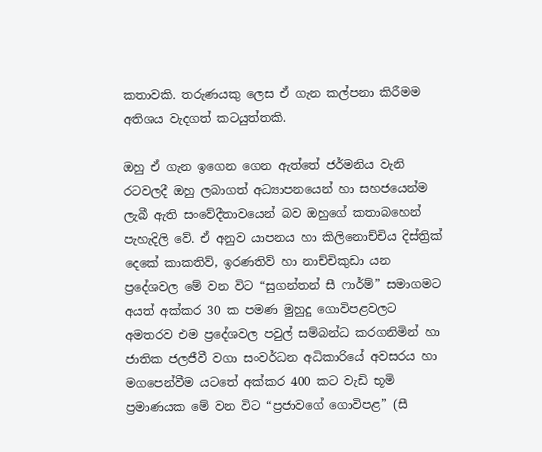කතාවකි. තරුණයකු ලෙස ඒ ගැන කල්පනා කිරීමම අතිශය වැදගත් කටයුත්තකි.

ඔහු ඒ ගැන ඉගෙන ගෙන ඇත්තේ ජර්මනිය වැනි රටවලදී ඔහු ලබාගත් අධ්‍යාපනයෙන් හා සහජයෙන්ම ලැබී ඇති සංවේදීතාවයෙන් බව ඔහුගේ කතාබහෙන් පැහැදිලි වේ. ඒ අනුව යාපනය හා කිලිනොච්චිය දිස්ත්‍රික් දෙකේ කාකතිව්, ඉරණතිව් හා නාච්චිකුඩා යන ප්‍රදේශවල මේ වන විට “සුගන්තන් සී ෆාර්ම්” සමාගමට අයත් අක්කර 30 ක පමණ මුහුදු ගොවිපළවලට අමතරව එම ප්‍රදේශවල පවුල් සම්බන්ධ කරගනිමින් හා ජාතික ජලජීවී වගා සංවර්ධන අධිකාරියේ අවසරය හා මගපෙන්වීම යටතේ අක්කර 400 කට වැඩි භූමි ප්‍රමාණයක මේ වන විට “ප්‍රජාවගේ ගොවිපළ” (සී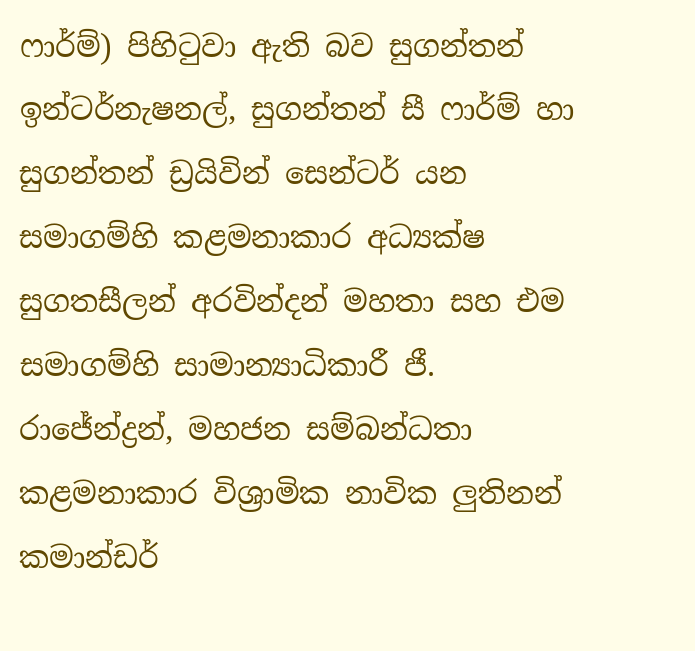ෆාර්ම්) පිහිටුවා ඇති බව සුගන්තන් ඉන්ටර්නැෂනල්, සුගන්තන් සී ෆාර්ම් හා සුගන්තන් ඩ්‍රයිවින් සෙන්ටර් යන සමාගම්හි කළමනාකාර අධ්‍යක්ෂ සුගතසීලන් අරවින්දන් මහතා සහ එම සමාගම්හි සාමාන්‍යාධිකාරී ජී. රාජේන්ද්‍රන්, මහජන සම්බන්ධතා කළමනාකාර විශ්‍රාමික නාවික ලුතිනන් කමාන්ඩර්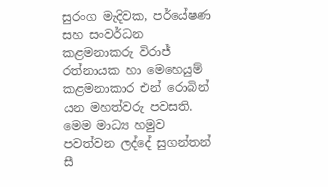සුරංග මැදිවක, පර්යේෂණ සහ සංවර්ධන කළමනාකරු විරාජ් රත්නායක හා මෙහෙයුම් කළමනාකාර එන් රොබින් යන මහත්වරු පවසති. මෙම මාධ්‍ය හමුව පවත්වන ලද්දේ සුගන්තන් සී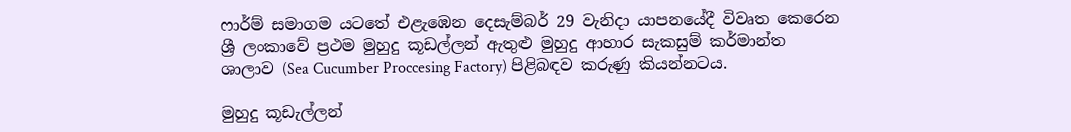ෆාර්ම් සමාගම යටතේ එළැඹෙන දෙසැම්බර් 29 වැනිදා යාපනයේදී විවෘත කෙරෙන ශ්‍රී ලංකාවේ ප්‍රථම මුහුදු කූඩල්ලන් ඇතුළු මුහුදු ආහාර සැකසුම් කර්මාන්ත ශාලාව (Sea Cucumber Proccesing Factory) පිළිබඳව කරුණු කියන්නටය.

මුහුදු කූඩැල්ලන්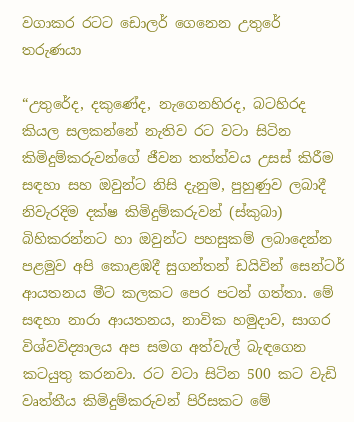වගාකර රටට ඩොලර් ගෙනෙන උතුරේ තරුණයා

“උතුරේද, දකුණේද, නැගෙනහිරද, බටහිරද කියල සලකන්නේ නැතිව රට වටා සිටින කිමිදුම්කරුවන්ගේ ජීවන තත්ත්වය උසස් කිරීම සඳහා සහ ඔවුන්ට නිසි දැනුම, පුහුණුව ලබාදී නිවැරදිම දක්ෂ කිමිදුම්කරුවන් (ස්කුබා) බිහිකරන්නට හා ඔවුන්ට පහසුකම් ලබාදෙන්න පළමුව අපි කොළඹදී සුගන්තන් ඩයිවින් සෙන්ටර් ආයතනය මීට කලකට පෙර පටන් ගත්තා. මේ සඳහා නාරා ආයතනය, නාවික හමුදාව, සාගර විශ්වවිද්‍යාලය අප සමග අත්වැල් බැඳගෙන කටයුතු කරනවා. රට වටා සිටින 500 කට වැඩි වෘත්තීය කිමිදුම්කරුවන් පිරිසකට මේ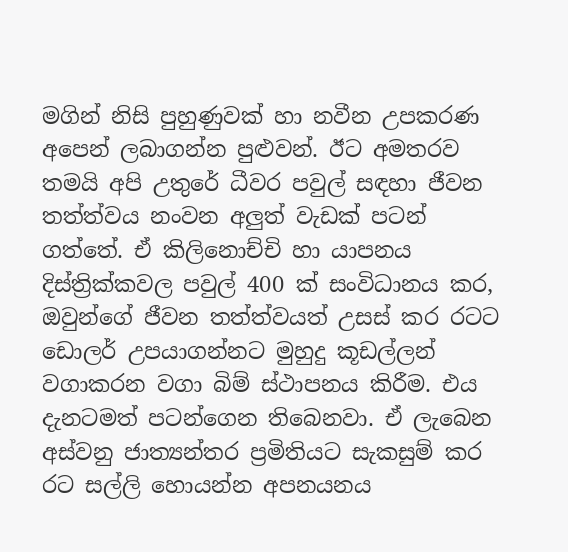මගින් නිසි පුහුණුවක් හා නවීන උපකරණ අපෙන් ලබාගන්න පුළුවන්. ඊට අමතරව තමයි අපි උතුරේ ධීවර පවුල් සඳහා ජීවන තත්ත්වය නංවන අලුත් වැඩක් පටන් ගත්තේ. ඒ කිලිනොච්චි හා යාපනය දිස්ත්‍රික්කවල පවුල් 400 ක් සංවිධානය කර, ඔවුන්ගේ ජීවන තත්ත්වයත් උසස් කර රටට ඩොලර් උපයාගන්නට මුහුදු කූඩල්ලන් වගාකරන වගා බිම් ස්ථාපනය කිරීම. එය දැනටමත් පටන්ගෙන තිබෙනවා. ඒ ලැබෙන අස්වනු ජාත්‍යන්තර ප්‍රමිතියට සැකසුම් කර රට සල්ලි හොයන්න අපනයනය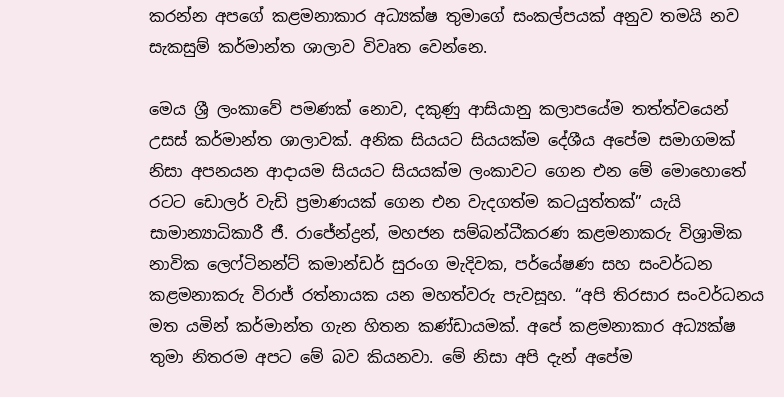කරන්න අපගේ කළමනාකාර අධ්‍යක්ෂ තුමාගේ සංකල්පයක් අනුව තමයි නව සැකසුම් කර්මාන්ත ශාලාව විවෘත වෙන්නෙ.

මෙය ශ්‍රී ලංකාවේ පමණක් නොව, දකුණු ආසියානු කලාපයේම තත්ත්වයෙන් උසස් කර්මාන්ත ශාලාවක්. අනික සියයට සියයක්ම දේශීය අපේම සමාගමක් නිසා අපනයන ආදායම සියයට සියයක්ම ලංකාවට ගෙන එන මේ මොහොතේ රටට ඩොලර් වැඩි ප්‍රමාණයක් ගෙන එන වැදගත්ම කටයුත්තක්” යැයි සාමාන්‍යාධිකාරී ජී. රාජේන්ද්‍රන්, මහජන සම්බන්ධීකරණ කළමනාකරු විශ්‍රාමික නාවික ලෙෆ්ටිනන්ට් කමාන්ඩර් සුරංග මැදිවක, පර්යේෂණ සහ සංවර්ධන කළමනාකරු විරාජ් රත්නායක යන මහත්වරු පැවසූහ. “අපි තිරසාර සංවර්ධනය මත යමින් කර්මාන්ත ගැන හිතන කණ්ඩායමක්. අපේ කළමනාකාර අධ්‍යක්ෂ තුමා නිතරම අපට මේ බව කියනවා. මේ නිසා අපි දැන් අපේම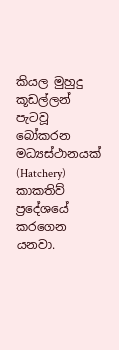කියල මුහුදු කූඩල්ලන් පැටවූ බෝකරන මධ්‍යස්ථානයක් (Hatchery) කාකතිව් ප්‍රදේශයේ කරගෙන යනවා.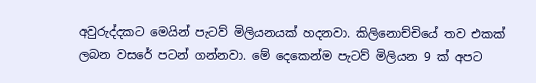අවුරුද්දකට මෙයින් පැටව් මිලියනයක් හදනවා. කිලිනොච්චියේ තව එකක් ලබන වසරේ පටන් ගන්නවා. මේ දෙකෙන්ම පැටව් මිලියන 9 ක් අපට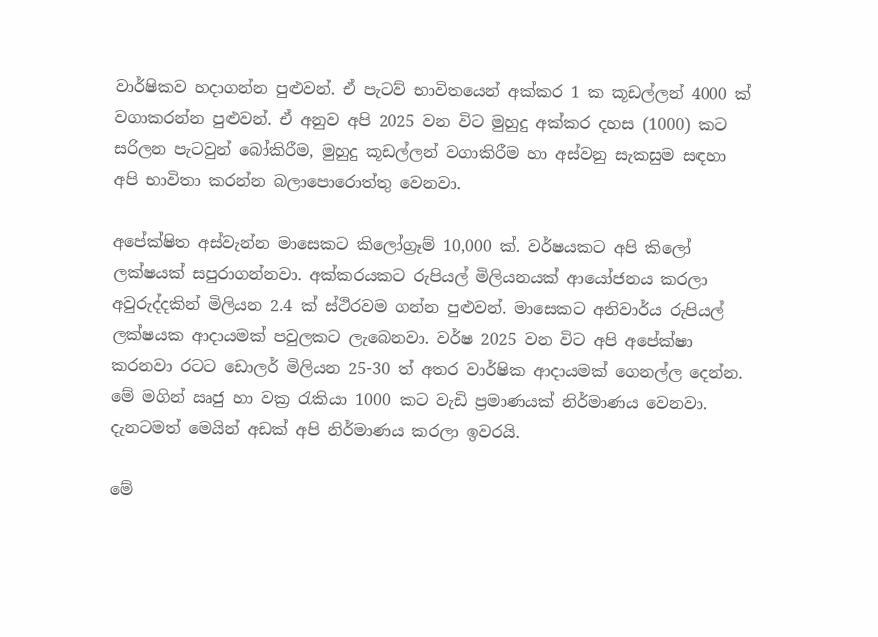වාර්ෂිකව හදාගන්න පුළුවන්. ඒ පැටව් භාවිතයෙන් අක්කර 1 ක කූඩල්ලන් 4000 ක් වගාකරන්න පුළුවන්. ඒ අනුව අපි 2025 වන විට මුහුදු අක්කර දහස (1000) කට සරිලන පැටවුන් බෝකිරීම, මුහුදු කූඩල්ලන් වගාකිරීම හා අස්වනු සැකසුම සඳහා අපි භාවිතා කරන්න බලාපොරොත්තු වෙනවා.

අපේක්ෂිත අස්වැන්න මාසෙකට කිලෝග්‍රෑම් 10,000 ක්. වර්ෂයකට අපි කිලෝ ලක්ෂයක් සපුරාගන්නවා. අක්කරයකට රුපියල් මිලියනයක් ආයෝජනය කරලා අවුරුද්දකින් මිලියන 2.4 ක් ස්ථිරවම ගන්න පුළුවන්. මාසෙකට අනිවාර්ය රුපියල් ලක්ෂයක ආදායමක් පවුලකට ලැබෙනවා. වර්ෂ 2025 වන විට අපි අපේක්ෂා කරනවා රටට ඩොලර් මිලියන 25-30 ත් අතර වාර්ෂික ආදායමක් ගෙනල්ල දෙන්න. මේ මගින් ඍජු හා වක්‍ර රැකියා 1000 කට වැඩි ප්‍රමාණයක් නිර්මාණය වෙනවා. දැනටමත් මෙයින් අඩක් අපි නිර්මාණය කරලා ඉවරයි.

මේ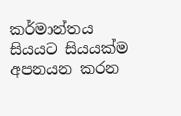කර්මාන්තය සියයට සියයක්ම අපනයන කරන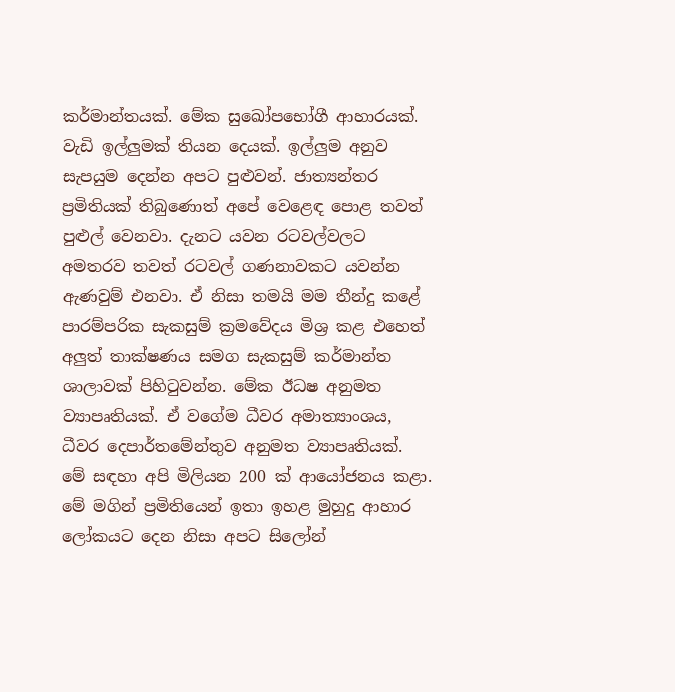කර්මාන්තයක්. මේක සුඛෝපභෝගී ආහාරයක්. වැඩි ඉල්ලුමක් තියන දෙයක්. ඉල්ලුම අනුව සැපයුම දෙන්න අපට පුළුවන්. ජාත්‍යන්තර ප්‍රමිතියක් තිබුණොත් අපේ වෙළෙඳ පොළ තවත් පුළුල් වෙනවා. දැනට යවන රටවල්වලට අමතරව තවත් රටවල් ගණනාවකට යවන්න ඇණවුම් එනවා. ඒ නිසා තමයි මම තීන්දු කළේ පාරම්පරික සැකසුම් ක්‍රමවේදය මිශ්‍ර කළ එහෙත් අලුත් තාක්ෂණය සමග සැකසුම් කර්මාන්ත ශාලාවක් පිහිටුවන්න. මේක ඊධෂ අනුමත ව්‍යාපෘතියක්. ඒ වගේම ධීවර අමාත්‍යාංශය, ධීවර දෙපාර්තමේන්තුව අනුමත ව්‍යාපෘතියක්. මේ සඳහා අපි මිලියන 200 ක් ආයෝජනය කළා. මේ මගින් ප්‍රමිතියෙන් ඉතා ඉහළ මුහුදු ආහාර ලෝකයට දෙන නිසා අපට සිලෝන්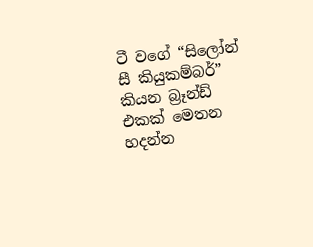ටී වගේ “සිලෝන් සී කියුකම්බර්” කියන බ්‍රෑන්ඩ් එකක් මෙතන හදන්න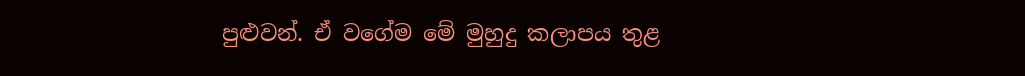පුළුවන්. ඒ වගේම මේ මුහුදු කලාපය තුළ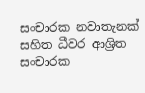සංචාරක නවාතැනක් සහිත ධීවර ආශ්‍රිත සංචාරක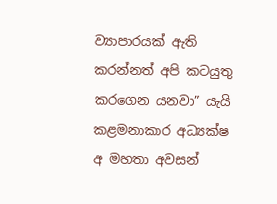ව්‍යාපාරයක් ඇති කරන්නත් අපි කටයුතු කරගෙන යනවා” යැයි කළමනාකාර අධ්‍යක්ෂ අ මහතා අවසන්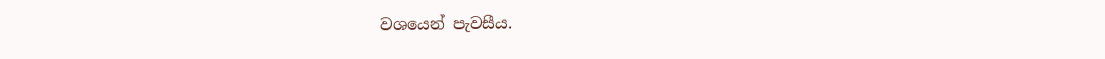වශයෙන් පැවසීය.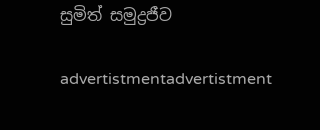සුමිත් සමුද්‍රජීව

advertistmentadvertistment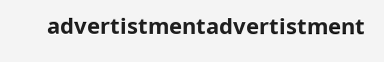advertistmentadvertistment